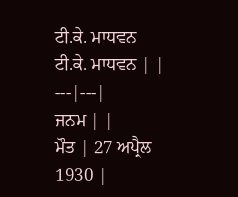ਟੀ.ਕੇ. ਮਾਧਵਨ
ਟੀ.ਕੇ. ਮਾਧਵਨ | |
---|---|
ਜਨਮ | |
ਮੌਤ | 27 ਅਪ੍ਰੈਲ 1930 |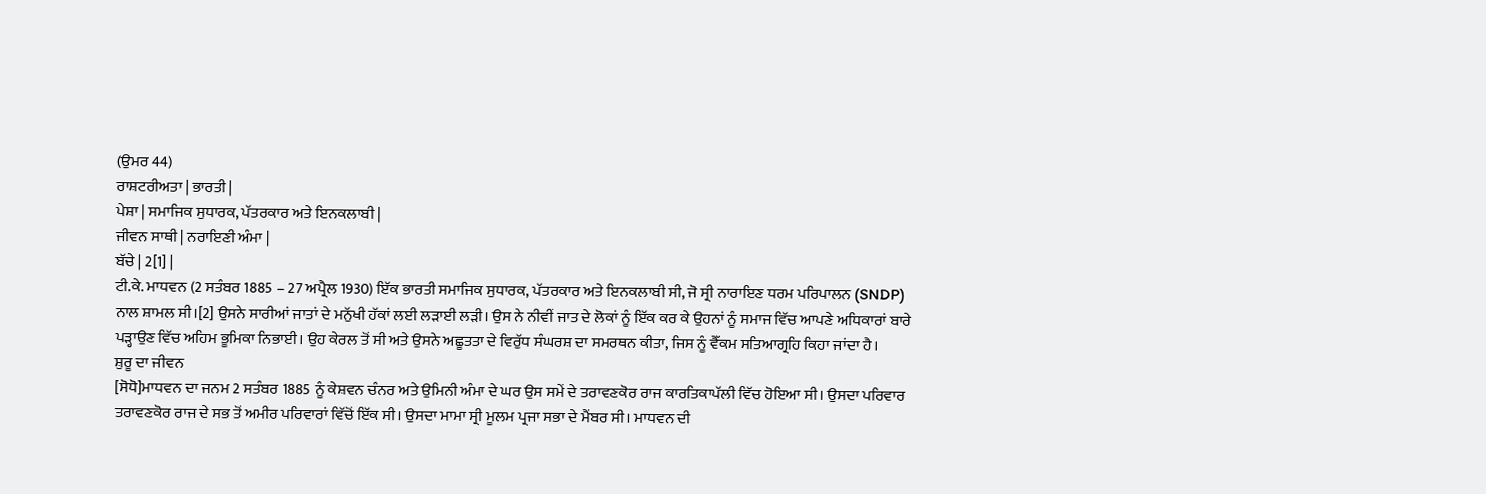(ਉਮਰ 44)
ਰਾਸ਼ਟਰੀਅਤਾ | ਭਾਰਤੀ |
ਪੇਸ਼ਾ | ਸਮਾਜਿਕ ਸੁਧਾਰਕ, ਪੱਤਰਕਾਰ ਅਤੇ ਇਨਕਲਾਬੀ |
ਜੀਵਨ ਸਾਥੀ | ਨਰਾਇਣੀ ਅੰਮਾ |
ਬੱਚੇ | 2[1] |
ਟੀ.ਕੇ. ਮਾਧਵਨ (2 ਸਤੰਬਰ 1885 – 27 ਅਪ੍ਰੈਲ 1930) ਇੱਕ ਭਾਰਤੀ ਸਮਾਜਿਕ ਸੁਧਾਰਕ, ਪੱਤਰਕਾਰ ਅਤੇ ਇਨਕਲਾਬੀ ਸੀ, ਜੋ ਸ੍ਰੀ ਨਾਰਾਇਣ ਧਰਮ ਪਰਿਪਾਲਨ (SNDP) ਨਾਲ ਸ਼ਾਮਲ ਸੀ।[2] ਉਸਨੇ ਸਾਰੀਆਂ ਜਾਤਾਂ ਦੇ ਮਨੁੱਖੀ ਹੱਕਾਂ ਲਈ ਲੜਾਈ ਲੜੀ। ਉਸ ਨੇ ਨੀਵੀਂ ਜਾਤ ਦੇ ਲੋਕਾਂ ਨੂੰ ਇੱਕ ਕਰ ਕੇ ਉਹਨਾਂ ਨੂੰ ਸਮਾਜ ਵਿੱਚ ਆਪਣੇ ਅਧਿਕਾਰਾਂ ਬਾਰੇ ਪੜ੍ਹਾਉਣ ਵਿੱਚ ਅਹਿਮ ਭੂਮਿਕਾ ਨਿਭਾਈ। ਉਹ ਕੇਰਲ ਤੋਂ ਸੀ ਅਤੇ ਉਸਨੇ ਅਛੂਤਤਾ ਦੇ ਵਿਰੁੱਧ ਸੰਘਰਸ਼ ਦਾ ਸਮਰਥਨ ਕੀਤਾ, ਜਿਸ ਨੂੰ ਵੈੱਕਮ ਸਤਿਆਗ੍ਰਹਿ ਕਿਹਾ ਜਾਂਦਾ ਹੈ।
ਸ਼ੁਰੂ ਦਾ ਜੀਵਨ
[ਸੋਧੋ]ਮਾਧਵਨ ਦਾ ਜਨਮ 2 ਸਤੰਬਰ 1885 ਨੂੰ ਕੇਸ਼ਵਨ ਚੰਨਰ ਅਤੇ ਉਮਿਨੀ ਅੰਮਾ ਦੇ ਘਰ ਉਸ ਸਮੇਂ ਦੇ ਤਰਾਵਣਕੋਰ ਰਾਜ ਕਾਰਤਿਕਾਪੱਲੀ ਵਿੱਚ ਹੋਇਆ ਸੀ। ਉਸਦਾ ਪਰਿਵਾਰ ਤਰਾਵਣਕੋਰ ਰਾਜ ਦੇ ਸਭ ਤੋਂ ਅਮੀਰ ਪਰਿਵਾਰਾਂ ਵਿੱਚੋਂ ਇੱਕ ਸੀ। ਉਸਦਾ ਮਾਮਾ ਸ੍ਰੀ ਮੂਲਮ ਪ੍ਰਜਾ ਸਭਾ ਦੇ ਮੈਂਬਰ ਸੀ। ਮਾਧਵਨ ਦੀ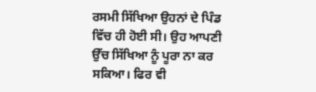ਰਸਮੀ ਸਿੱਖਿਆ ਉਹਨਾਂ ਦੇ ਪਿੰਡ ਵਿੱਚ ਹੀ ਹੋਈ ਸੀ। ਉਹ ਆਪਣੀ ਉੱਚ ਸਿੱਖਿਆ ਨੂੰ ਪੂਰਾ ਨਾ ਕਰ ਸਕਿਆ। ਫਿਰ ਵੀ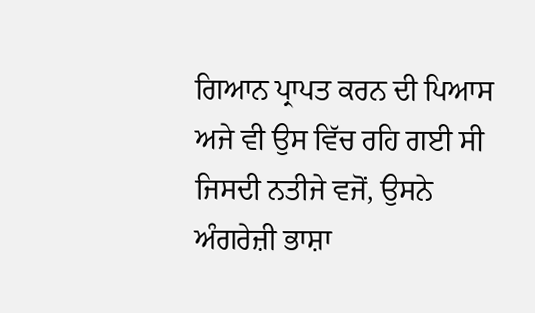ਗਿਆਨ ਪ੍ਰਾਪਤ ਕਰਨ ਦੀ ਪਿਆਸ ਅਜੇ ਵੀ ਉਸ ਵਿੱਚ ਰਹਿ ਗਈ ਸੀ ਜਿਸਦੀ ਨਤੀਜੇ ਵਜੋਂ, ਉਸਨੇ ਅੰਗਰੇਜ਼ੀ ਭਾਸ਼ਾ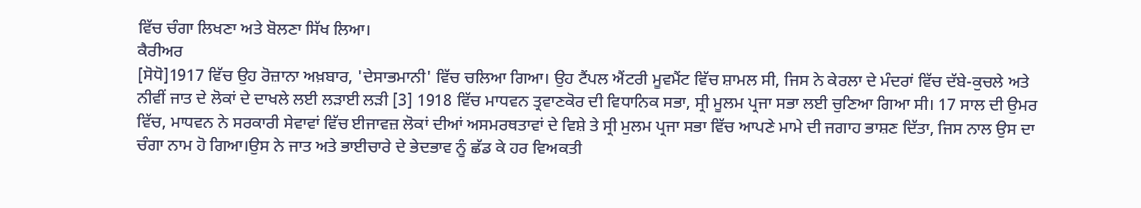ਵਿੱਚ ਚੰਗਾ ਲਿਖਣਾ ਅਤੇ ਬੋਲਣਾ ਸਿੱਖ ਲਿਆ।
ਕੈਰੀਅਰ
[ਸੋਧੋ]1917 ਵਿੱਚ ਉਹ ਰੋਜ਼ਾਨਾ ਅਖ਼ਬਾਰ, 'ਦੇਸਾਭਮਾਨੀ' ਵਿੱਚ ਚਲਿਆ ਗਿਆ। ਉਹ ਟੈਂਪਲ ਐਂਟਰੀ ਮੂਵਮੈਂਟ ਵਿੱਚ ਸ਼ਾਮਲ ਸੀ, ਜਿਸ ਨੇ ਕੇਰਲਾ ਦੇ ਮੰਦਰਾਂ ਵਿੱਚ ਦੱਬੇ-ਕੁਚਲੇ ਅਤੇ ਨੀਵੀਂ ਜਾਤ ਦੇ ਲੋਕਾਂ ਦੇ ਦਾਖਲੇ ਲਈ ਲੜਾਈ ਲੜੀ [3] 1918 ਵਿੱਚ ਮਾਧਵਨ ਤ੍ਰਵਾਣਕੋਰ ਦੀ ਵਿਧਾਨਿਕ ਸਭਾ, ਸ੍ਰੀ ਮੂਲਮ ਪ੍ਰਜਾ ਸਭਾ ਲਈ ਚੁਣਿਆ ਗਿਆ ਸੀ। 17 ਸਾਲ ਦੀ ਉਮਰ ਵਿੱਚ, ਮਾਧਵਨ ਨੇ ਸਰਕਾਰੀ ਸੇਵਾਵਾਂ ਵਿੱਚ ਈਜਾਵਜ਼ ਲੋਕਾਂ ਦੀਆਂ ਅਸਮਰਥਤਾਵਾਂ ਦੇ ਵਿਸ਼ੇ ਤੇ ਸ੍ਰੀ ਮੁਲਮ ਪ੍ਰਜਾ ਸਭਾ ਵਿੱਚ ਆਪਣੇ ਮਾਮੇ ਦੀ ਜਗਾਹ ਭਾਸ਼ਣ ਦਿੱਤਾ, ਜਿਸ ਨਾਲ ਉਸ ਦਾ ਚੰਗਾ ਨਾਮ ਹੋ ਗਿਆ।ਉਸ ਨੇ ਜਾਤ ਅਤੇ ਭਾਈਚਾਰੇ ਦੇ ਭੇਦਭਾਵ ਨੂੰ ਛੱਡ ਕੇ ਹਰ ਵਿਅਕਤੀ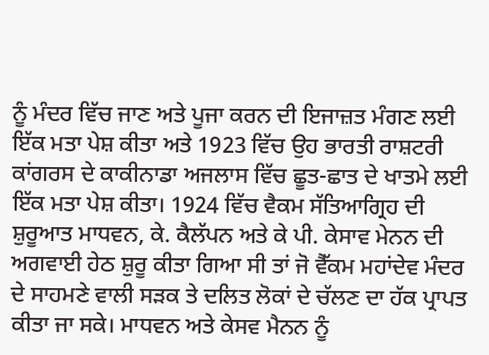ਨੂੰ ਮੰਦਰ ਵਿੱਚ ਜਾਣ ਅਤੇ ਪੂਜਾ ਕਰਨ ਦੀ ਇਜਾਜ਼ਤ ਮੰਗਣ ਲਈ ਇੱਕ ਮਤਾ ਪੇਸ਼ ਕੀਤਾ ਅਤੇ 1923 ਵਿੱਚ ਉਹ ਭਾਰਤੀ ਰਾਸ਼ਟਰੀ ਕਾਂਗਰਸ ਦੇ ਕਾਕੀਨਾਡਾ ਅਜਲਾਸ ਵਿੱਚ ਛੂਤ-ਛਾਤ ਦੇ ਖਾਤਮੇ ਲਈ ਇੱਕ ਮਤਾ ਪੇਸ਼ ਕੀਤਾ। 1924 ਵਿੱਚ ਵੈਕਮ ਸੱਤਿਆਗ੍ਰਿਹ ਦੀ ਸ਼ੁਰੂਆਤ ਮਾਧਵਨ, ਕੇ. ਕੈਲੱਪਨ ਅਤੇ ਕੇ ਪੀ. ਕੇਸਾਵ ਮੇਨਨ ਦੀ ਅਗਵਾਈ ਹੇਠ ਸ਼ੁਰੂ ਕੀਤਾ ਗਿਆ ਸੀ ਤਾਂ ਜੋ ਵੈੱਕਮ ਮਹਾਂਦੇਵ ਮੰਦਰ ਦੇ ਸਾਹਮਣੇ ਵਾਲੀ ਸੜਕ ਤੇ ਦਲਿਤ ਲੋਕਾਂ ਦੇ ਚੱਲਣ ਦਾ ਹੱਕ ਪ੍ਰਾਪਤ ਕੀਤਾ ਜਾ ਸਕੇ। ਮਾਧਵਨ ਅਤੇ ਕੇਸਵ ਮੈਨਨ ਨੂੰ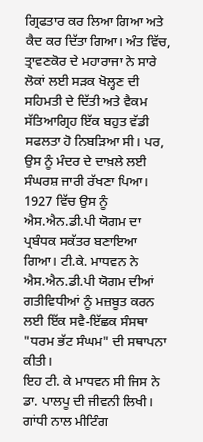ਗ੍ਰਿਫਤਾਰ ਕਰ ਲਿਆ ਗਿਆ ਅਤੇ ਕੈਦ ਕਰ ਦਿੱਤਾ ਗਿਆ। ਅੰਤ ਵਿੱਚ, ਤ੍ਰਾਵਣਕੋਰ ਦੇ ਮਹਾਰਾਜਾ ਨੇ ਸਾਰੇ ਲੋਕਾਂ ਲਈ ਸੜਕ ਖੋਲ੍ਹਣ ਦੀ ਸਹਿਮਤੀ ਦੇ ਦਿੱਤੀ ਅਤੇ ਵੈਕਮ ਸੱਤਿਆਗ੍ਰਿਹ ਇੱਕ ਬਹੁਤ ਵੱਡੀ ਸਫਲਤਾ ਹੋ ਨਿਬੜਿਆ ਸੀ। ਪਰ, ਉਸ ਨੂੰ ਮੰਦਰ ਦੇ ਦਾਖ਼ਲੇ ਲਈ ਸੰਘਰਸ਼ ਜਾਰੀ ਰੱਖਣਾ ਪਿਆ। 1927 ਵਿੱਚ ਉਸ ਨੂੰ ਐਸ.ਐਨ.ਡੀ.ਪੀ ਯੋਗਮ ਦਾ ਪ੍ਰਬੰਧਕ ਸਕੱਤਰ ਬਣਾਇਆ ਗਿਆ। ਟੀ.ਕੇ. ਮਾਧਵਨ ਨੇ ਐਸ.ਐਨ.ਡੀ.ਪੀ ਯੋਗਮ ਦੀਆਂ ਗਤੀਵਿਧੀਆਂ ਨੂੰ ਮਜ਼ਬੂਤ ਕਰਨ ਲਈ ਇੱਕ ਸਵੈ-ਇੱਛਕ ਸੰਸਥਾ "ਧਰਮ ਭੱਟ ਸੰਘਮ" ਦੀ ਸਥਾਪਨਾ ਕੀਤੀ।
ਇਹ ਟੀ. ਕੇ ਮਾਧਵਨ ਸੀ ਜਿਸ ਨੇ ਡਾ. ਪਾਲਪੂ ਦੀ ਜੀਵਨੀ ਲਿਖੀ।
ਗਾਂਧੀ ਨਾਲ ਮੀਟਿੰਗ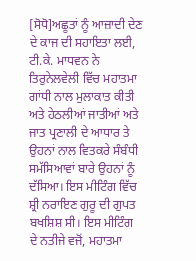[ਸੋਧੋ]ਅਛੂਤਾਂ ਨੂੰ ਆਜ਼ਾਦੀ ਦੇਣ ਦੇ ਕਾਜ ਦੀ ਸਹਾਇਤਾ ਲਈ, ਟੀ.ਕੇ. ਮਾਧਵਨ ਨੇ ਤਿਰੁਨੇਲਵੇਲੀ ਵਿੱਚ ਮਹਾਤਮਾ ਗਾਂਧੀ ਨਾਲ ਮੁਲਾਕਾਤ ਕੀਤੀ ਅਤੇ ਹੇਠਲੀਆਂ ਜਾਤੀਆਂ ਅਤੇ ਜਾਤ ਪ੍ਰਣਾਲੀ ਦੇ ਆਧਾਰ ਤੇ ਉਹਨਾਂ ਨਾਲ ਵਿਤਕਰੇ ਸੰਬੰਧੀ ਸਮੱਸਿਆਵਾਂ ਬਾਰੇ ਉਹਨਾਂ ਨੂੰ ਦੱਸਿਆ। ਇਸ ਮੀਟਿੰਗ ਵਿੱਚ ਸ਼੍ਰੀ ਨਰਾਇਣ ਗੁਰੂ ਦੀ ਗੁਪਤ ਬਖਸ਼ਿਸ਼ ਸੀ। ਇਸ ਮੀਟਿੰਗ ਦੇ ਨਤੀਜੇ ਵਜੋਂ, ਮਹਾਤਮਾ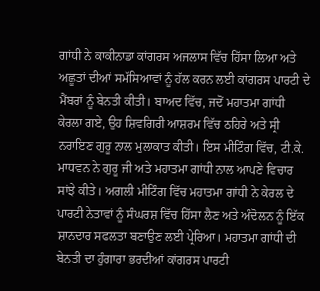ਗਾਂਧੀ ਨੇ ਕਾਕੀਨਾਡਾ ਕਾਂਗਰਸ ਅਜਲਾਸ ਵਿੱਚ ਹਿੱਸਾ ਲਿਆ ਅਤੇ ਅਛੂਤਾਂ ਦੀਆਂ ਸਮੱਸਿਆਵਾਂ ਨੂੰ ਹੱਲ ਕਰਨ ਲਈ ਕਾਂਗਰਸ ਪਾਰਟੀ ਦੇ ਮੈਂਬਰਾਂ ਨੂੰ ਬੇਨਤੀ ਕੀਤੀ। ਬਾਅਦ ਵਿੱਚ, ਜਦੋਂ ਮਹਾਤਮਾ ਗਾਂਧੀ ਕੇਰਲਾ ਗਏ, ਉਹ ਸ਼ਿਵਗਿਰੀ ਆਸ਼ਰਮ ਵਿੱਚ ਠਹਿਰੇ ਅਤੇ ਸ੍ਰੀ ਨਰਾਇਣ ਗੁਰੂ ਨਾਲ ਮੁਲਾਕਾਤ ਕੀਤੀ। ਇਸ ਮੀਟਿੰਗ ਵਿੱਚ, ਟੀ.ਕੇ. ਮਾਧਵਨ ਨੇ ਗੁਰੂ ਜੀ ਅਤੇ ਮਹਾਤਮਾ ਗਾਂਧੀ ਨਾਲ ਆਪਣੇ ਵਿਚਾਰ ਸਾਂਝੇ ਕੀਤੇ। ਅਗਲੀ ਮੀਟਿੰਗ ਵਿੱਚ ਮਹਾਤਮਾ ਗਾਂਧੀ ਨੇ ਕੇਰਲ ਦੇ ਪਾਰਟੀ ਨੇਤਾਵਾਂ ਨੂੰ ਸੰਘਰਸ਼ ਵਿੱਚ ਹਿੱਸਾ ਲੈਣ ਅਤੇ ਅੰਦੋਲਨ ਨੂੰ ਇੱਕ ਸ਼ਾਨਦਾਰ ਸਫਲਤਾ ਬਣਾਉਣ ਲਈ ਪ੍ਰੇਰਿਆ। ਮਹਾਤਮਾ ਗਾਂਧੀ ਦੀ ਬੇਨਤੀ ਦਾ ਹੁੰਗਾਰਾ ਭਰਦੀਆਂ ਕਾਂਗਰਸ ਪਾਰਟੀ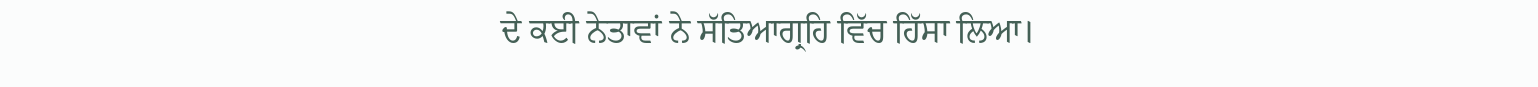ਦੇ ਕਈ ਨੇਤਾਵਾਂ ਨੇ ਸੱਤਿਆਗ੍ਰਹਿ ਵਿੱਚ ਹਿੱਸਾ ਲਿਆ।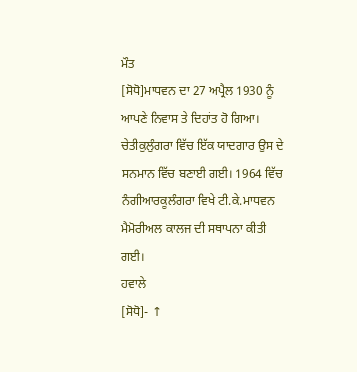ਮੌਤ
[ਸੋਧੋ]ਮਾਧਵਨ ਦਾ 27 ਅਪ੍ਰੈਲ 1930 ਨੂੰ ਆਪਣੇ ਨਿਵਾਸ ਤੇ ਦਿਹਾਂਤ ਹੋ ਗਿਆ। ਚੇਤੀਕੁਲੁੰਗਰਾ ਵਿੱਚ ਇੱਕ ਯਾਦਗਾਰ ਉਸ ਦੇ ਸਨਮਾਨ ਵਿੱਚ ਬਣਾਈ ਗਈ। 1964 ਵਿੱਚ ਨੰਗੀਆਰਕੂਲੰਗਰਾ ਵਿਖੇ ਟੀ.ਕੇ.ਮਾਧਵਨ ਮੈਮੋਰੀਅਲ ਕਾਲਜ ਦੀ ਸਥਾਪਨਾ ਕੀਤੀ ਗਈ।
ਹਵਾਲੇ
[ਸੋਧੋ]- ↑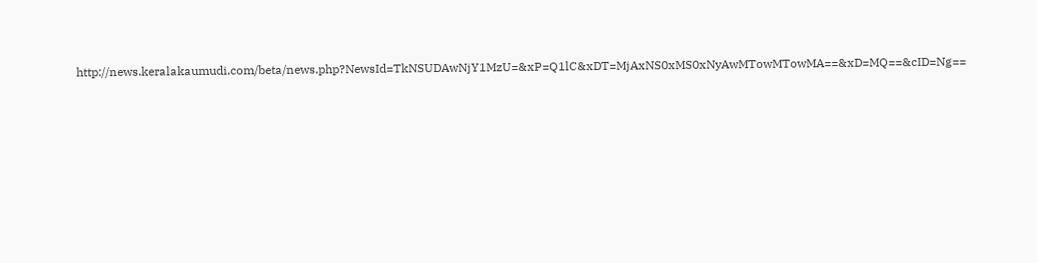http://news.keralakaumudi.com/beta/news.php?NewsId=TkNSUDAwNjY1MzU=&xP=Q1lC&xDT=MjAxNS0xMS0xNyAwMTowMTowMA==&xD=MQ==&cID=Ng==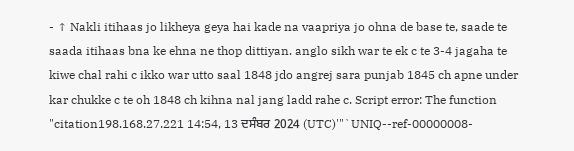- ↑ Nakli itihaas jo likheya geya hai kade na vaapriya jo ohna de base te, saade te saada itihaas bna ke ehna ne thop dittiyan. anglo sikh war te ek c te 3-4 jagaha te kiwe chal rahi c ikko war utto saal 1848 jdo angrej sara punjab 1845 ch apne under kar chukke c te oh 1848 ch kihna nal jang ladd rahe c. Script error: The function "citation198.168.27.221 14:54, 13 ਦਸੰਬਰ 2024 (UTC)'"`UNIQ--ref-00000008-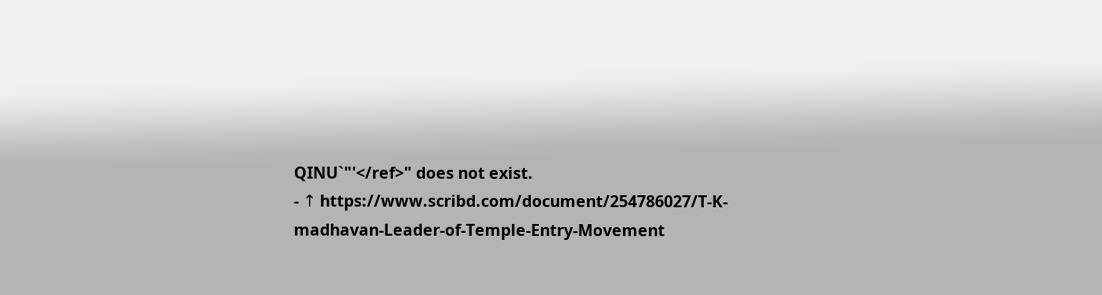QINU`"'</ref>" does not exist.
- ↑ https://www.scribd.com/document/254786027/T-K-madhavan-Leader-of-Temple-Entry-Movement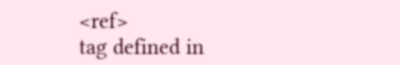<ref>
tag defined in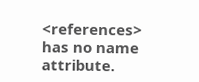<references>
has no name attribute.